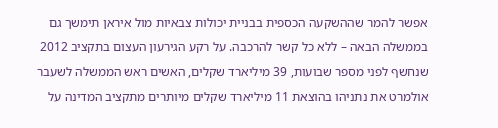אפשר להמר שההשקעה הכספית בבניית יכולות צבאיות מול איראן תימשך גם בממשלה הבאה – ללא כל קשר להרכבה. על רקע הגירעון העצום בתקציב 2012 שנחשף לפני מספר שבועות, 39 מיליארד שקלים, האשים ראש הממשלה לשעבר אולמרט את נתניהו בהוצאת 11 מיליארד שקלים מיותרים מתקציב המדינה על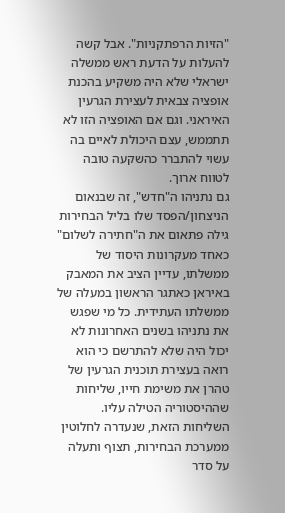"הזיות הרפתקניות". אבל קשה להעלות על הדעת ראש ממשלה ישראלי שלא היה משקיע בהכנת אופציה צבאית לעצירת הגרעין האיראני. וגם אם האופציה הזו לא תתממש, עצם היכולת לאיים בה עשוי להתברר כהשקעה טובה לטווח ארוך.
גם נתניהו ה"חדש", זה שבנאום הניצחון/הפסד שלו בליל הבחירות גילה פתאום את ה"חתירה לשלום" כאחד מעקרונות היסוד של ממשלתו, עדיין הציב את המאבק באיראן כאתגר הראשון במעלה של ממשלתו העתידית. כל מי שפגש את נתניהו בשנים האחרונות לא יכול היה שלא להתרשם כי הוא רואה בעצירת תוכנית הגרעין של טהרן את משימת חייו, שליחות שההיסטוריה הטילה עליו. השליחות הזאת, שנעדרה לחלוטין ממערכת הבחירות, תצוף ותעלה על סדר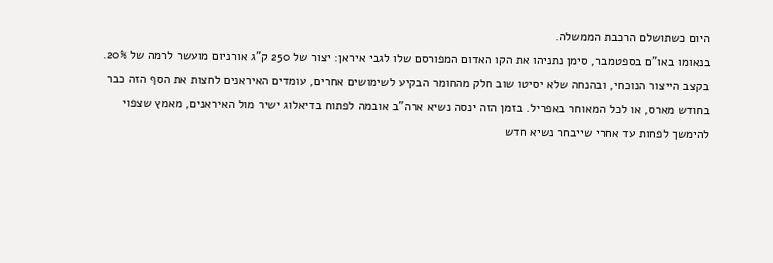היום כשתושלם הרכבת הממשלה.
בנאומו באו"ם בספטמבר, סימן נתניהו את הקו האדום המפורסם שלו לגבי איראן: יצור של 250 ק"ג אורניום מועשר לרמה של 20%. בקצב הייצור הנוכחי, ובהנחה שלא יסיטו שוב חלק מהחומר הבקיע לשימושים אחרים, עומדים האיראנים לחצות את הסף הזה כבר בחודש מארס, או לכל המאוחר באפריל. בזמן הזה ינסה נשיא ארה"ב אובמה לפתוח בדיאלוג ישיר מול האיראנים, מאמץ שצפוי להימשך לפחות עד אחרי שייבחר נשיא חדש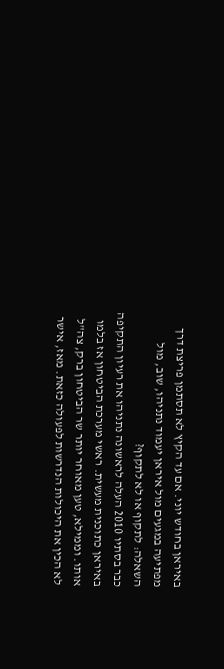באיראן בחודש יוני. אם עד הקיץ לא תסתמן פריצת דרך מפתיעה במגעים מול איראן יעמוד נתניהו, שוב, מול השאלה: לתקוף או לא לתקוף?
כבר בסתיו 2010 העלה לראשונה נתניהו את רעיון התקיפה באיראן כתוכנית מעשית. ראשי מערכת הביטחון אז בלמו אותו. וממילא, טען מאוחר יותר שר הביטחון ברק, צה"ל לא הכין את היכולות הנדרשות לפעולה כזאת. מאז, אישר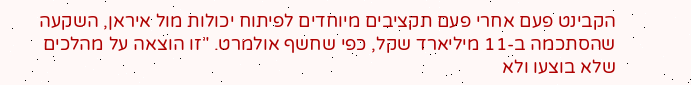הקבינט פעם אחרי פעם תקציבים מיוחדים לפיתוח יכולות מול איראן, השקעה שהסתכמה ב-11 מיליארד שקל, כפי שחשף אולמרט. "זו הוצאה על מהלכים שלא בוצעו ולא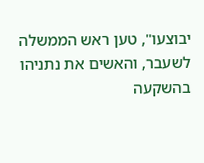יבוצעו", טען ראש הממשלה לשעבר, והאשים את נתניהו בהשקעה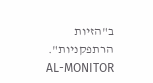ב"הזיות הרתפקניות".
AL-MONITOR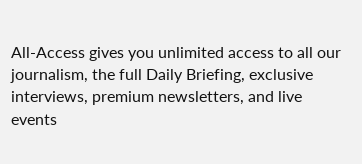All-Access gives you unlimited access to all our journalism, the full Daily Briefing, exclusive interviews, premium newsletters, and live events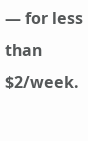— for less than $2/week.